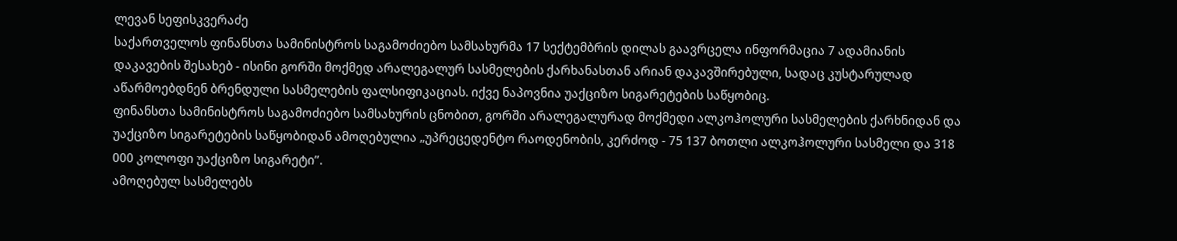ლევან სეფისკვერაძე
საქართველოს ფინანსთა სამინისტროს საგამოძიებო სამსახურმა 17 სექტემბრის დილას გაავრცელა ინფორმაცია 7 ადამიანის დაკავების შესახებ - ისინი გორში მოქმედ არალეგალურ სასმელების ქარხანასთან არიან დაკავშირებული, სადაც კუსტარულად აწარმოებდნენ ბრენდული სასმელების ფალსიფიკაციას. იქვე ნაპოვნია უაქციზო სიგარეტების საწყობიც.
ფინანსთა სამინისტროს საგამოძიებო სამსახურის ცნობით, გორში არალეგალურად მოქმედი ალკოჰოლური სასმელების ქარხნიდან და უაქციზო სიგარეტების საწყობიდან ამოღებულია „უპრეცედენტო რაოდენობის, კერძოდ - 75 137 ბოთლი ალკოჰოლური სასმელი და 318 000 კოლოფი უაქციზო სიგარეტი”.
ამოღებულ სასმელებს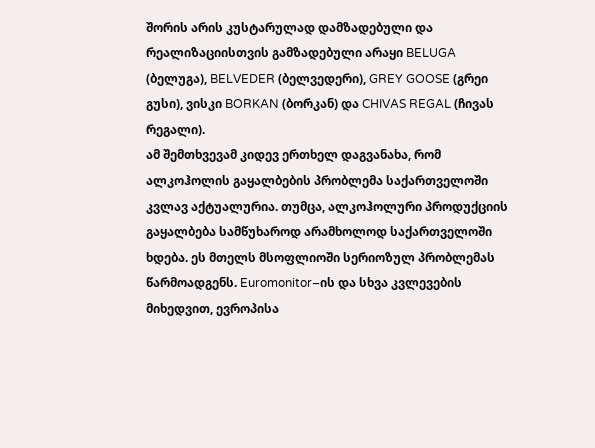შორის არის კუსტარულად დამზადებული და რეალიზაციისთვის გამზადებული არაყი BELUGA (ბელუგა), BELVEDER (ბელვედერი), GREY GOOSE (გრეი გუსი), ვისკი BORKAN (ბორკან) და CHIVAS REGAL (ჩივას რეგალი).
ამ შემთხვევამ კიდევ ერთხელ დაგვანახა, რომ ალკოჰოლის გაყალბების პრობლემა საქართველოში კვლავ აქტუალურია. თუმცა, ალკოჰოლური პროდუქციის გაყალბება სამწუხაროდ არამხოლოდ საქართველოში ხდება. ეს მთელს მსოფლიოში სერიოზულ პრობლემას წარმოადგენს. Euromonitor–ის და სხვა კვლევების მიხედვით, ევროპისა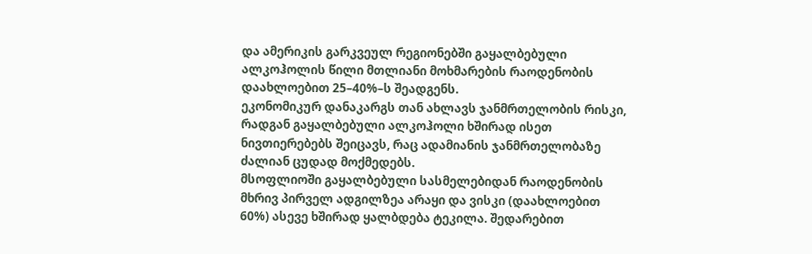და ამერიკის გარკვეულ რეგიონებში გაყალბებული ალკოჰოლის წილი მთლიანი მოხმარების რაოდენობის დაახლოებით 25–40%–ს შეადგენს.
ეკონომიკურ დანაკარგს თან ახლავს ჯანმრთელობის რისკი, რადგან გაყალბებული ალკოჰოლი ხშირად ისეთ ნივთიერებებს შეიცავს, რაც ადამიანის ჯანმრთელობაზე ძალიან ცუდად მოქმედებს.
მსოფლიოში გაყალბებული სასმელებიდან რაოდენობის მხრივ პირველ ადგილზეა არაყი და ვისკი (დაახლოებით 60%) ასევე ხშირად ყალბდება ტეკილა. შედარებით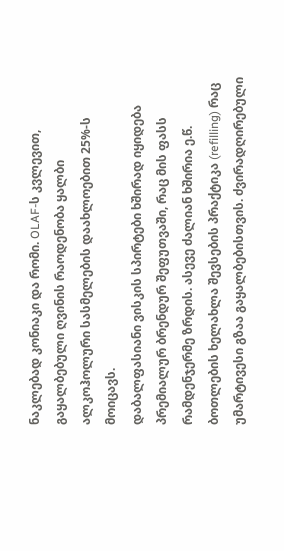ნაკლებად კონიაკი და რომი. OLAF-ს კვლევით, გაყალბებული ღვინის რაოდენობა ყალბი ალკოჰოლური სასმელების დაახლოებით 25%-ს მოიცავს.
დაბალფასიანი ვისკის სპირტები ხშირად იყიდება პრემიალურ ბრენდურ შეფუთვაში, რაც მის ფასს რამდენჯერმე ზრდის. ასევე ძალიან ხშირია ე.წ. ბოთლების ხელახლა შევსების პრაქტიკა (refilling) რაც უმარტივესი გზაა გაყალბებისთვის. ძვირადღირებული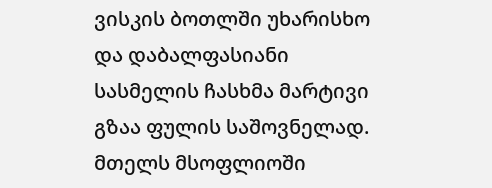ვისკის ბოთლში უხარისხო და დაბალფასიანი სასმელის ჩასხმა მარტივი გზაა ფულის საშოვნელად.
მთელს მსოფლიოში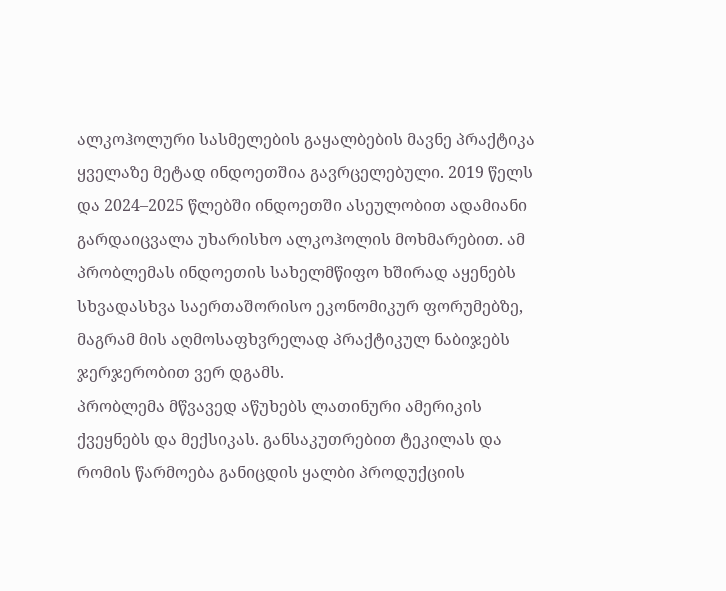ალკოჰოლური სასმელების გაყალბების მავნე პრაქტიკა ყველაზე მეტად ინდოეთშია გავრცელებული. 2019 წელს და 2024–2025 წლებში ინდოეთში ასეულობით ადამიანი გარდაიცვალა უხარისხო ალკოჰოლის მოხმარებით. ამ პრობლემას ინდოეთის სახელმწიფო ხშირად აყენებს სხვადასხვა საერთაშორისო ეკონომიკურ ფორუმებზე, მაგრამ მის აღმოსაფხვრელად პრაქტიკულ ნაბიჯებს ჯერჯერობით ვერ დგამს.
პრობლემა მწვავედ აწუხებს ლათინური ამერიკის ქვეყნებს და მექსიკას. განსაკუთრებით ტეკილას და რომის წარმოება განიცდის ყალბი პროდუქციის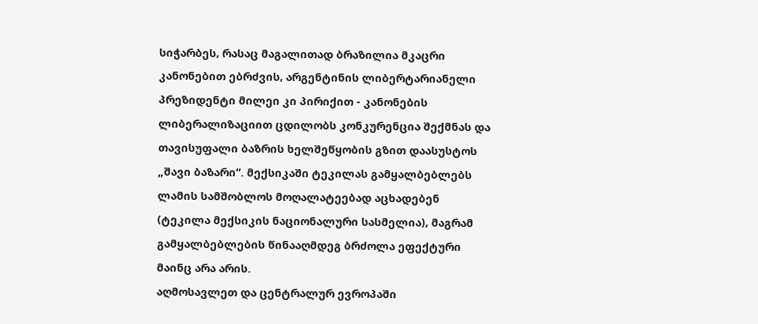სიჭარბეს, რასაც მაგალითად ბრაზილია მკაცრი კანონებით ებრძვის, არგენტინის ლიბერტარიანელი პრეზიდენტი მილეი კი პირიქით - კანონების ლიბერალიზაციით ცდილობს კონკურენცია შექმნას და თავისუფალი ბაზრის ხელშეწყობის გზით დაასუსტოს „შავი ბაზარი“. მექსიკაში ტეკილას გამყალბებლებს ლამის სამშობლოს მოღალატეებად აცხადებენ (ტეკილა მექსიკის ნაციონალური სასმელია), მაგრამ გამყალბებლების წინააღმდეგ ბრძოლა ეფექტური მაინც არა არის.
აღმოსავლეთ და ცენტრალურ ევროპაში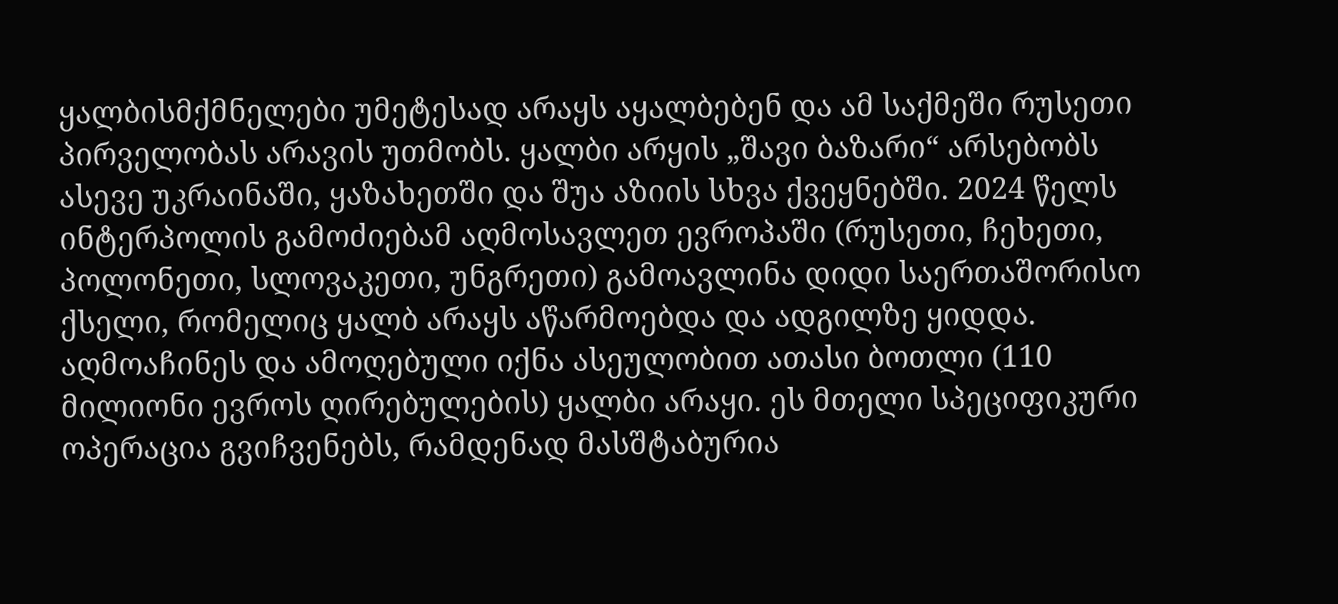ყალბისმქმნელები უმეტესად არაყს აყალბებენ და ამ საქმეში რუსეთი პირველობას არავის უთმობს. ყალბი არყის „შავი ბაზარი“ არსებობს ასევე უკრაინაში, ყაზახეთში და შუა აზიის სხვა ქვეყნებში. 2024 წელს ინტერპოლის გამოძიებამ აღმოსავლეთ ევროპაში (რუსეთი, ჩეხეთი, პოლონეთი, სლოვაკეთი, უნგრეთი) გამოავლინა დიდი საერთაშორისო ქსელი, რომელიც ყალბ არაყს აწარმოებდა და ადგილზე ყიდდა. აღმოაჩინეს და ამოღებული იქნა ასეულობით ათასი ბოთლი (110 მილიონი ევროს ღირებულების) ყალბი არაყი. ეს მთელი სპეციფიკური ოპერაცია გვიჩვენებს, რამდენად მასშტაბურია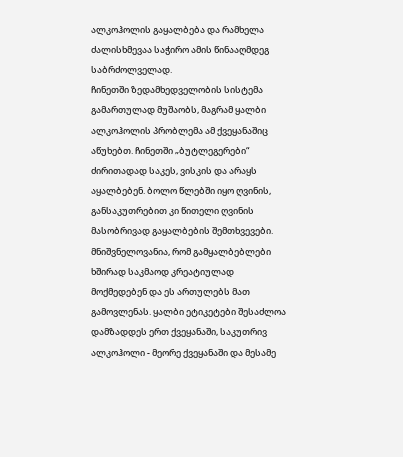ალკოჰოლის გაყალბება და რამხელა ძალისხმევაა საჭირო ამის წინააღმდეგ საბრძოლველად.
ჩინეთში ზედამხედველობის სისტემა გამართულად მუშაობს, მაგრამ ყალბი ალკოჰოლის პრობლემა ამ ქვეყანაშიც აწუხებთ. ჩინეთში „ბუტლეგერები“ ძირითადად საკეს, ვისკის და არაყს აყალბებენ. ბოლო წლებში იყო ღვინის, განსაკუთრებით კი წითელი ღვინის მასობრივად გაყალბების შემთხვევები.
მნიშვნელოვანია, რომ გამყალბებლები ხშირად საკმაოდ კრეატიულად მოქმედებენ და ეს ართულებს მათ გამოვლენას. ყალბი ეტიკეტები შესაძლოა დამზადდეს ერთ ქვეყანაში, საკუთრივ ალკოჰოლი - მეორე ქვეყანაში და მესამე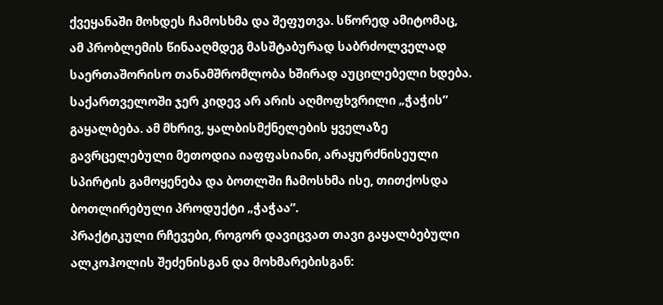ქვეყანაში მოხდეს ჩამოსხმა და შეფუთვა. სწორედ ამიტომაც, ამ პრობლემის წინააღმდეგ მასშტაბურად საბრძოლველად საერთაშორისო თანამშრომლობა ხშირად აუცილებელი ხდება.
საქართველოში ჯერ კიდევ არ არის აღმოფხვრილი „ჭაჭის” გაყალბება. ამ მხრივ, ყალბისმქნელების ყველაზე გავრცელებული მეთოდია იაფფასიანი, არაყურძნისეული სპირტის გამოყენება და ბოთლში ჩამოსხმა ისე, თითქოსდა ბოთლირებული პროდუქტი „ჭაჭაა”.
პრაქტიკული რჩევები, როგორ დავიცვათ თავი გაყალბებული ალკოჰოლის შეძენისგან და მოხმარებისგან: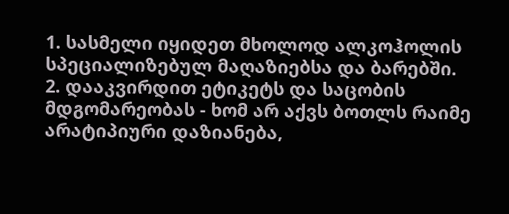1. სასმელი იყიდეთ მხოლოდ ალკოჰოლის სპეციალიზებულ მაღაზიებსა და ბარებში.
2. დააკვირდით ეტიკეტს და საცობის მდგომარეობას - ხომ არ აქვს ბოთლს რაიმე არატიპიური დაზიანება,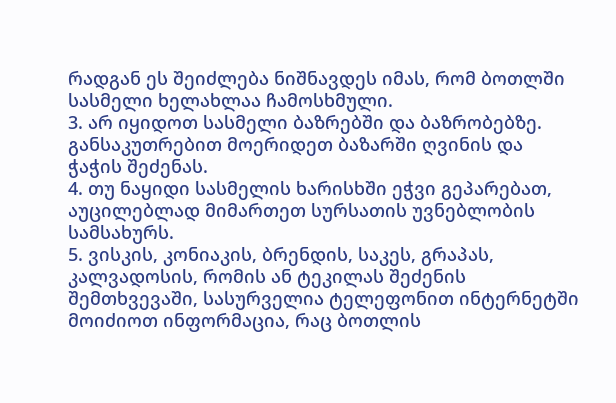რადგან ეს შეიძლება ნიშნავდეს იმას, რომ ბოთლში სასმელი ხელახლაა ჩამოსხმული.
3. არ იყიდოთ სასმელი ბაზრებში და ბაზრობებზე. განსაკუთრებით მოერიდეთ ბაზარში ღვინის და ჭაჭის შეძენას.
4. თუ ნაყიდი სასმელის ხარისხში ეჭვი გეპარებათ, აუცილებლად მიმართეთ სურსათის უვნებლობის სამსახურს.
5. ვისკის, კონიაკის, ბრენდის, საკეს, გრაპას, კალვადოსის, რომის ან ტეკილას შეძენის შემთხვევაში, სასურველია ტელეფონით ინტერნეტში მოიძიოთ ინფორმაცია, რაც ბოთლის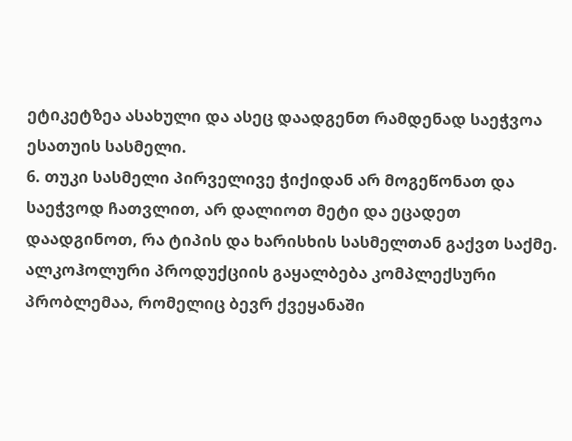ეტიკეტზეა ასახული და ასეც დაადგენთ რამდენად საეჭვოა ესათუის სასმელი.
6. თუკი სასმელი პირველივე ჭიქიდან არ მოგეწონათ და საეჭვოდ ჩათვლით, არ დალიოთ მეტი და ეცადეთ დაადგინოთ, რა ტიპის და ხარისხის სასმელთან გაქვთ საქმე.
ალკოჰოლური პროდუქციის გაყალბება კომპლექსური პრობლემაა, რომელიც ბევრ ქვეყანაში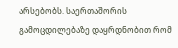არსებობს. საერთაშორის გამოცდილებაზე დაყრდნობით რომ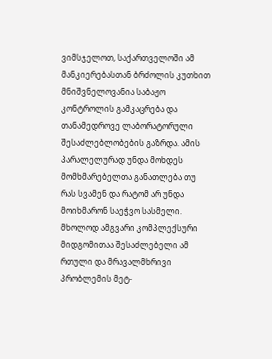ვიმსჯელოთ, საქართველოში ამ მანკიერებასთან ბრძოლის კუთხით მნიშვნელოვანია საბაჟო კონტროლის გამკაცრება და თანამედროვე ლაბორატორული შესაძლებლობების გაზრდა. ამის პარალელურად უნდა მოხდეს მომხმარებელთა განათლება თუ რას სვამენ და რატომ არ უნდა მოიხმარონ საეჭვო სასმელი. მხოლოდ ამგვარი კომპლექსური მიდგომითაა შესაძლებელი ამ რთული და მრავალმხრივი პრობლემის მეტ-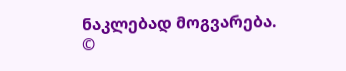ნაკლებად მოგვარება.
©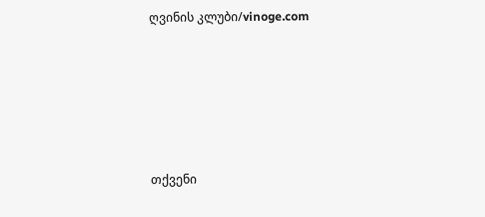ღვინის კლუბი/vinoge.com






თქვენი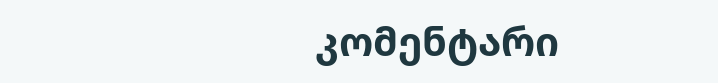კომენტარი